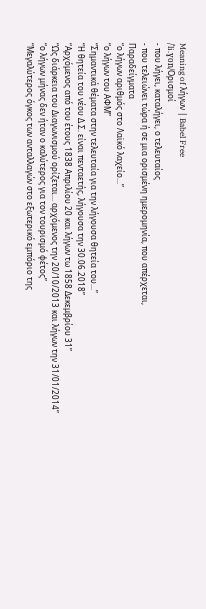Meaning of λήγων | Babel Free
/ˈli.ɣon/Ορισμοί
- που λήγει, καταλήγει, ο τελευταίος
- που τελειώνει τώρα ή σε μια ορισμένη ημερομηνία, που απέρχεται,
Παραδείγματα
“ο λήγων αριθμός στο Λαϊκό λαχείο...”
“ο λήγων του ΑΦΜ”
“Σημαντικά θέματα στην τελευταία για την λήγουσα θητεία του...”
“Η θητεία του νέου Δ.Σ. είναι πενταετής, λήγουσα την 30.06.2018”
“Αρχόμενος από του έτους 1838 Απριλίου 20 και λήγων τω 1858 Δεκεμβρίου 31”
“Ως διάρκεια του Διαγωνισμού ορίζεται... αρχόμενος την 20/10/2013 και λήγων την 31/01/2014”
“ο λήγων μήνας δεν ήταν ο καλύτερος για τον τουρισμό φέτος”
“Μεγαλύτερος όγκος των ανταλλαγών στο εξωτερικό εμπόριο της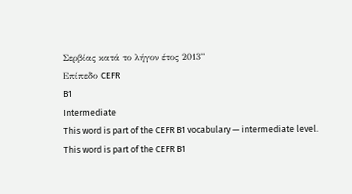Σερβίας κατά το λήγον έτος 2013”
Επίπεδο CEFR
B1
Intermediate
This word is part of the CEFR B1 vocabulary — intermediate level.
This word is part of the CEFR B1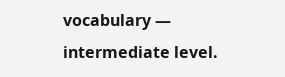vocabulary — intermediate level.